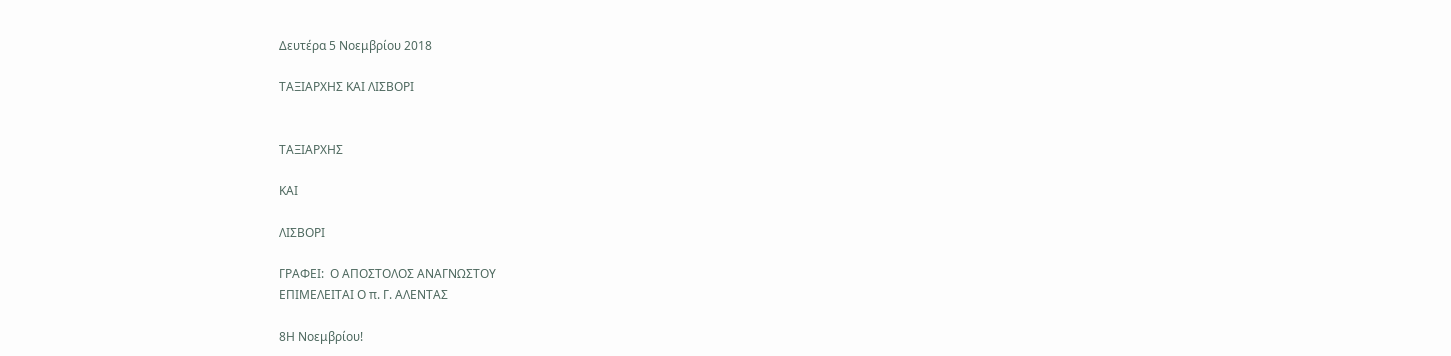Δευτέρα 5 Νοεμβρίου 2018

ΤΑΞΙΑΡΧΗΣ ΚΑΙ ΛΙΣΒΟΡΙ


ΤΑΞΙΑΡΧΗΣ

ΚΑΙ

ΛΙΣΒΟΡΙ

ΓΡΑΦΕΙ:  Ο ΑΠΟΣΤΟΛΟΣ ΑΝΑΓΝΩΣΤΟΥ
ΕΠΙΜΕΛΕΙΤΑΙ Ο π. Γ. ΑΛΕΝΤΑΣ

8Η Νοεμβρίου!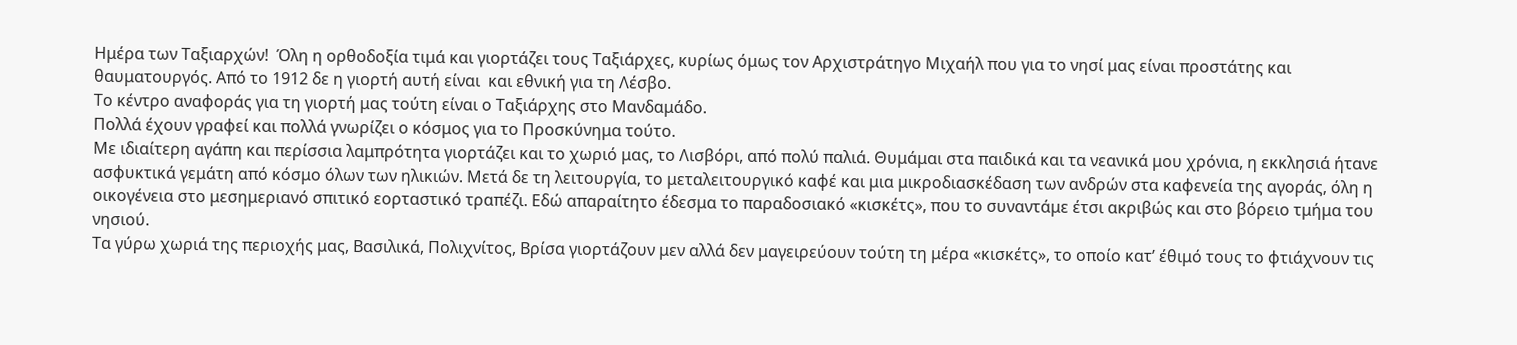Ημέρα των Ταξιαρχών!  Όλη η ορθοδοξία τιμά και γιορτάζει τους Ταξιάρχες, κυρίως όμως τον Αρχιστράτηγο Μιχαήλ που για το νησί μας είναι προστάτης και θαυματουργός. Από το 1912 δε η γιορτή αυτή είναι  και εθνική για τη Λέσβο.
Το κέντρο αναφοράς για τη γιορτή μας τούτη είναι ο Ταξιάρχης στο Μανδαμάδο.
Πολλά έχουν γραφεί και πολλά γνωρίζει ο κόσμος για το Προσκύνημα τούτο.
Με ιδιαίτερη αγάπη και περίσσια λαμπρότητα γιορτάζει και το χωριό μας, το Λισβόρι, από πολύ παλιά. Θυμάμαι στα παιδικά και τα νεανικά μου χρόνια, η εκκλησιά ήτανε ασφυκτικά γεμάτη από κόσμο όλων των ηλικιών. Μετά δε τη λειτουργία, το μεταλειτουργικό καφέ και μια μικροδιασκέδαση των ανδρών στα καφενεία της αγοράς, όλη η οικογένεια στο μεσημεριανό σπιτικό εορταστικό τραπέζι. Εδώ απαραίτητο έδεσμα το παραδοσιακό «κισκέτς», που το συναντάμε έτσι ακριβώς και στο βόρειο τμήμα του νησιού.
Τα γύρω χωριά της περιοχής μας, Βασιλικά, Πολιχνίτος, Βρίσα γιορτάζουν μεν αλλά δεν μαγειρεύουν τούτη τη μέρα «κισκέτς», το οποίο κατ’ έθιμό τους το φτιάχνουν τις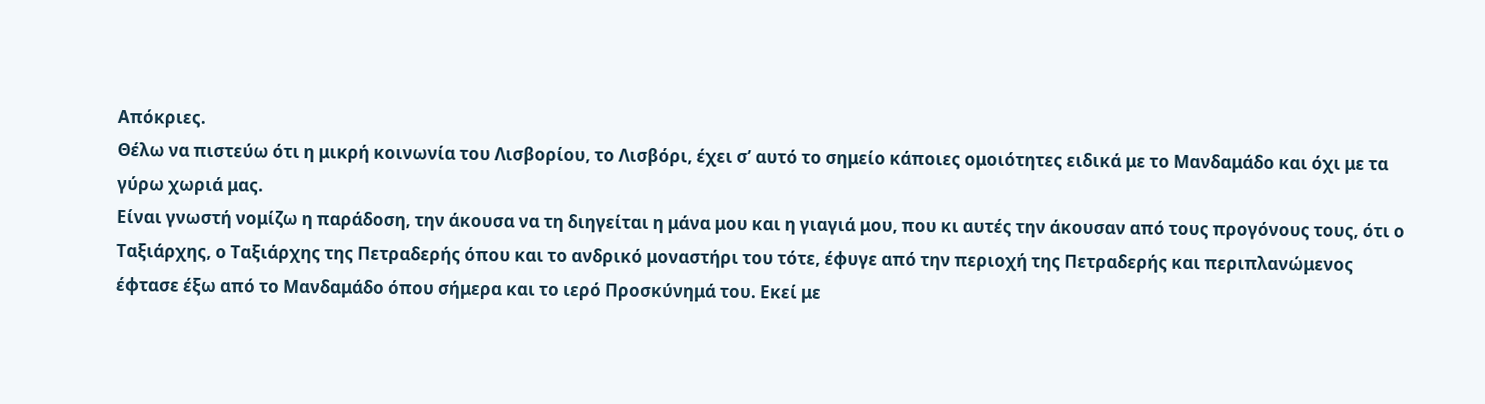Απόκριες.
Θέλω να πιστεύω ότι η μικρή κοινωνία του Λισβορίου, το Λισβόρι, έχει σ’ αυτό το σημείο κάποιες ομοιότητες ειδικά με το Μανδαμάδο και όχι με τα γύρω χωριά μας.
Είναι γνωστή νομίζω η παράδοση, την άκουσα να τη διηγείται η μάνα μου και η γιαγιά μου, που κι αυτές την άκουσαν από τους προγόνους τους, ότι ο Ταξιάρχης, ο Ταξιάρχης της Πετραδερής όπου και το ανδρικό μοναστήρι του τότε, έφυγε από την περιοχή της Πετραδερής και περιπλανώμενος έφτασε έξω από το Μανδαμάδο όπου σήμερα και το ιερό Προσκύνημά του. Εκεί με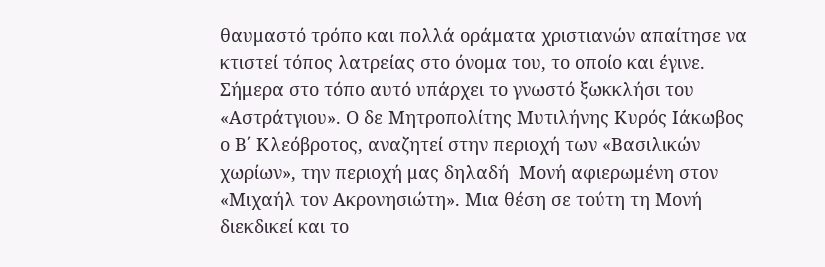θαυμαστό τρόπο και πολλά οράματα χριστιανών απαίτησε να κτιστεί τόπος λατρείας στο όνομα του, το οποίο και έγινε.
Σήμερα στο τόπο αυτό υπάρχει το γνωστό ξωκκλήσι του «Αστράτγιου». Ο δε Μητροπολίτης Μυτιλήνης Κυρός Ιάκωβος ο Β΄ Κλεόβροτος, αναζητεί στην περιοχή των «Βασιλικών χωρίων», την περιοχή μας δηλαδή  Μονή αφιερωμένη στον «Μιχαήλ τον Ακρονησιώτη». Μια θέση σε τούτη τη Μονή διεκδικεί και το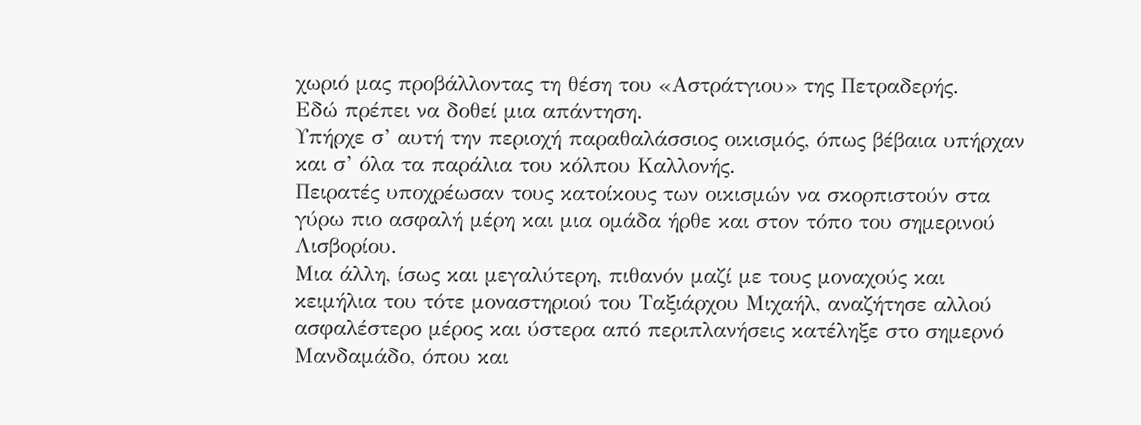χωριό μας προβάλλοντας τη θέση του «Αστράτγιου» της Πετραδερής.
Εδώ πρέπει να δοθεί μια απάντηση.
Υπήρχε σ’ αυτή την περιοχή παραθαλάσσιος οικισμός, όπως βέβαια υπήρχαν και σ’ όλα τα παράλια του κόλπου Καλλονής.
Πειρατές υποχρέωσαν τους κατοίκους των οικισμών να σκορπιστούν στα γύρω πιο ασφαλή μέρη και μια ομάδα ήρθε και στον τόπο του σημερινού Λισβορίου.
Μια άλλη, ίσως και μεγαλύτερη, πιθανόν μαζί με τους μοναχούς και κειμήλια του τότε μοναστηριού του Ταξιάρχου Μιχαήλ, αναζήτησε αλλού ασφαλέστερο μέρος και ύστερα από περιπλανήσεις κατέληξε στο σημερνό Μανδαμάδο, όπου και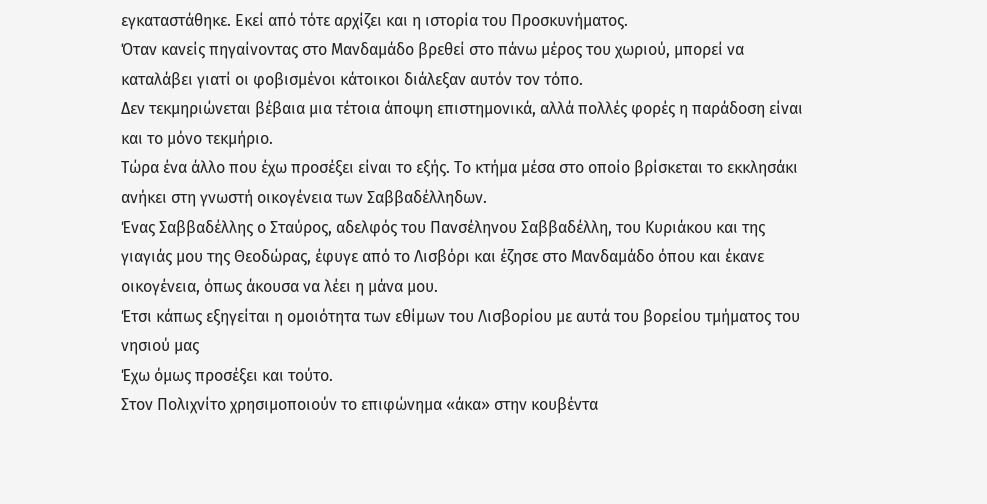εγκαταστάθηκε. Εκεί από τότε αρχίζει και η ιστορία του Προσκυνήματος.
Όταν κανείς πηγαίνοντας στο Μανδαμάδο βρεθεί στο πάνω μέρος του χωριού, μπορεί να καταλάβει γιατί οι φοβισμένοι κάτοικοι διάλεξαν αυτόν τον τόπο.
Δεν τεκμηριώνεται βέβαια μια τέτοια άποψη επιστημονικά, αλλά πολλές φορές η παράδοση είναι και το μόνο τεκμήριο.
Τώρα ένα άλλο που έχω προσέξει είναι το εξής. Το κτήμα μέσα στο οποίο βρίσκεται το εκκλησάκι ανήκει στη γνωστή οικογένεια των Σαββαδέλληδων.
Ένας Σαββαδέλλης ο Σταύρος, αδελφός του Πανσέληνου Σαββαδέλλη, του Κυριάκου και της γιαγιάς μου της Θεοδώρας, έφυγε από το Λισβόρι και έζησε στο Μανδαμάδο όπου και έκανε οικογένεια, όπως άκουσα να λέει η μάνα μου.
Έτσι κάπως εξηγείται η ομοιότητα των εθίμων του Λισβορίου με αυτά του βορείου τμήματος του νησιού μας
Έχω όμως προσέξει και τούτο.
Στον Πολιχνίτο χρησιμοποιούν το επιφώνημα «άκα» στην κουβέντα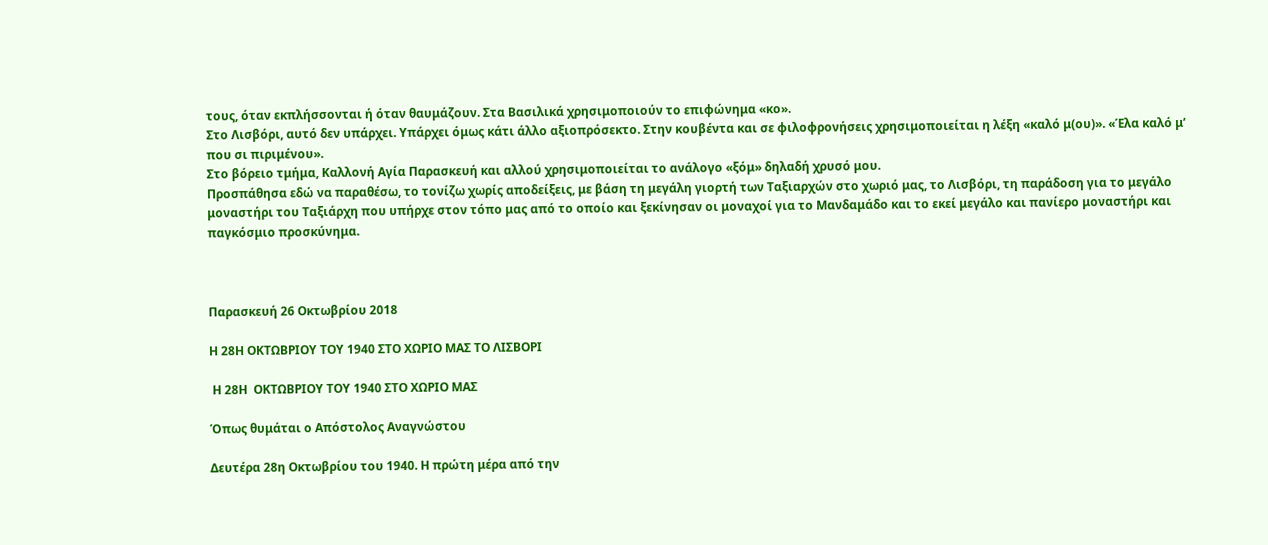τους, όταν εκπλήσσονται ή όταν θαυμάζουν. Στα Βασιλικά χρησιμοποιούν το επιφώνημα «κο».
Στο Λισβόρι, αυτό δεν υπάρχει. Υπάρχει όμως κάτι άλλο αξιοπρόσεκτο. Στην κουβέντα και σε φιλοφρονήσεις χρησιμοποιείται η λέξη «καλό μ(ου)». «Έλα καλό μ’ που σι πιριμένου».
Στο βόρειο τμήμα, Καλλονή Αγία Παρασκευή και αλλού χρησιμοποιείται το ανάλογο «ξόμ» δηλαδή χρυσό μου.
Προσπάθησα εδώ να παραθέσω, το τονίζω χωρίς αποδείξεις, με βάση τη μεγάλη γιορτή των Ταξιαρχών στο χωριό μας, το Λισβόρι, τη παράδοση για το μεγάλο μοναστήρι του Ταξιάρχη που υπήρχε στον τόπο μας από το οποίο και ξεκίνησαν οι μοναχοί για το Μανδαμάδο και το εκεί μεγάλο και πανίερο μοναστήρι και παγκόσμιο προσκύνημα.



Παρασκευή 26 Οκτωβρίου 2018

Η 28Η ΟΚΤΩΒΡΙΟΥ ΤΟΥ 1940 ΣΤΟ ΧΩΡΙΟ ΜΑΣ ΤΟ ΛΙΣΒΟΡΙ

 Η 28Η  ΟΚΤΩΒΡΙΟΥ ΤΟΥ 1940 ΣΤΟ ΧΩΡΙΟ ΜΑΣ

Όπως θυμάται ο Απόστολος Αναγνώστου

Δευτέρα 28η Οκτωβρίου του 1940. Η πρώτη μέρα από την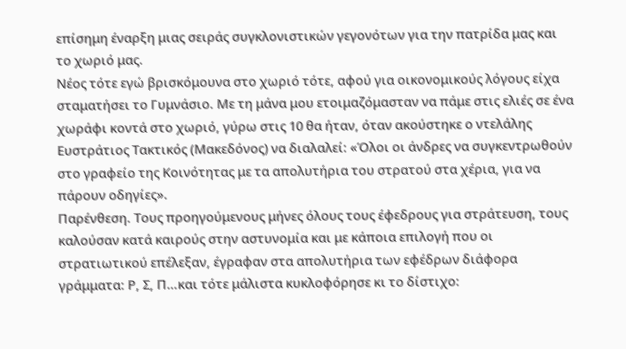επίσημη έναρξη μιας σειράς συγκλονιστικών γεγονότων για την πατρίδα μας και το χωριό μας.
Νέος τότε εγώ βρισκόμουνα στο χωριό τότε, αφού για οικονομικούς λόγους είχα σταματήσει το Γυμνάσιο. Με τη μάνα μου ετοιμαζόμασταν να πάμε στις ελιές σε ένα χωράφι κοντά στο χωριό, γύρω στις 10 θα ήταν, όταν ακούστηκε ο ντελάλης Ευστράτιος Τακτικός (Μακεδόνος) να διαλαλεί: «Όλοι οι άνδρες να συγκεντρωθούν στο γραφείο της Κοινότητας με τα απολυτήρια του στρατού στα χέρια, για να πάρουν οδηγίες».
Παρένθεση. Τους προηγούμενους μήνες όλους τους έφεδρους για στράτευση, τους καλούσαν κατά καιρούς στην αστυνομία και με κάποια επιλογή που οι στρατιωτικού επέλεξαν, έγραφαν στα απολυτήρια των εφέδρων διάφορα γράμματα: Ρ, Σ, Π…και τότε μάλιστα κυκλοφόρησε κι το δίστιχο: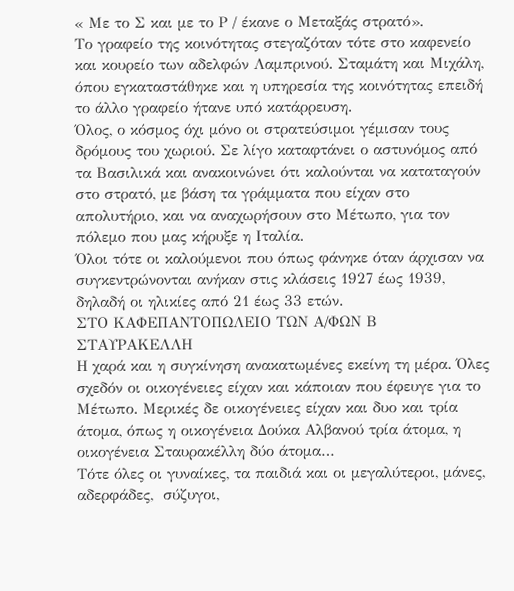« Με το Σ και με το Ρ / έκανε ο Μεταξάς στρατό».
Το γραφείο της κοινότητας στεγαζόταν τότε στο καφενείο και κουρείο των αδελφών Λαμπρινού. Σταμάτη και Μιχάλη, όπου εγκαταστάθηκε και η υπηρεσία της κοινότητας επειδή το άλλο γραφείο ήτανε υπό κατάρρευση.
Όλος, ο κόσμος όχι μόνο οι στρατεύσιμοι γέμισαν τους δρόμους του χωριού. Σε λίγο καταφτάνει ο αστυνόμος από τα Βασιλικά και ανακοινώνει ότι καλούνται να καταταγούν στο στρατό, με βάση τα γράμματα που είχαν στο απολυτήριο, και να αναχωρήσουν στο Μέτωπο, για τον πόλεμο που μας κήρυξε η Ιταλία.
Όλοι τότε οι καλούμενοι που όπως φάνηκε όταν άρχισαν να συγκεντρώνονται ανήκαν στις κλάσεις 1927 έως 1939, δηλαδή οι ηλικίες από 21 έως 33 ετών.
ΣΤΟ ΚΑΦΕΠΑΝΤΟΠΩΛΕΙΟ ΤΩΝ Α/ΦΩΝ Β ΣΤΑΥΡΑΚΕΛΛΗ
Η χαρά και η συγκίνηση ανακατωμένες εκείνη τη μέρα. Όλες σχεδόν οι οικογένειες είχαν και κάποιαν που έφευγε για το Μέτωπο. Μερικές δε οικογένειες είχαν και δυο και τρία άτομα, όπως η οικογένεια Δούκα Αλβανού τρία άτομα, η οικογένεια Σταυρακέλλη δύο άτομα…
Τότε όλες οι γυναίκες, τα παιδιά και οι μεγαλύτεροι, μάνες, αδερφάδες,  σύζυγοι,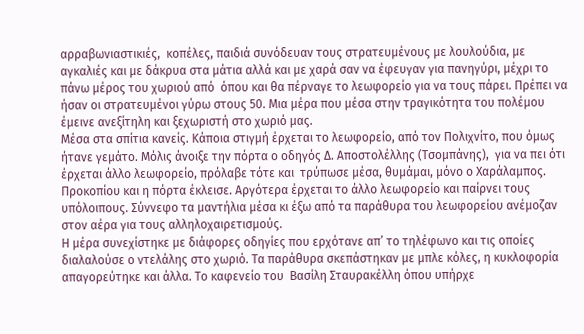αρραβωνιαστικιές,  κοπέλες, παιδιά συνόδευαν τους στρατευμένους με λουλούδια, με αγκαλιές και με δάκρυα στα μάτια αλλά και με χαρά σαν να έφευγαν για πανηγύρι, μέχρι το πάνω μέρος του χωριού από  όπου και θα πέρναγε το λεωφορείο για να τους πάρει. Πρέπει να ήσαν οι στρατευμένοι γύρω στους 50. Μια μέρα που μέσα στην τραγικότητα του πολέμου έμεινε ανεξίτηλη και ξεχωριστή στο χωριό μας.
Μέσα στα σπίτια κανείς. Κάποια στιγμή έρχεται το λεωφορείο, από τον Πολιχνίτο, που όμως ήτανε γεμάτο. Μόλις άνοιξε την πόρτα ο οδηγός Δ. Αποστολέλλης (Τσομπάνης),  για να πει ότι έρχεται άλλο λεωφορείο, πρόλαβε τότε και  τρύπωσε μέσα, θυμάμαι, μόνο ο Χαράλαμπος. Προκοπίου και η πόρτα έκλεισε. Αργότερα έρχεται το άλλο λεωφορείο και παίρνει τους υπόλοιπους. Σύννεφο τα μαντήλια μέσα κι έξω από τα παράθυρα του λεωφορείου ανέμοζαν στον αέρα για τους αλληλοχαιρετισμούς.
Η μέρα συνεχίστηκε με διάφορες οδηγίες που ερχότανε απ’ το τηλέφωνο και τις οποίες διαλαλούσε ο ντελάλης στο χωριό. Τα παράθυρα σκεπάστηκαν με μπλε κόλες, η κυκλοφορία απαγορεύτηκε και άλλα. Το καφενείο του  Βασίλη Σταυρακέλλη όπου υπήρχε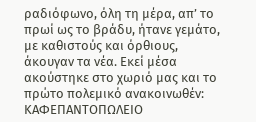ραδιόφωνο, όλη τη μέρα, απ’ το πρωί ως το βράδυ, ήτανε γεμάτο, με καθιστούς και όρθιους, άκουγαν τα νέα. Εκεί μέσα ακούστηκε στο χωριό μας και το πρώτο πολεμικό ανακοινωθέν:
ΚΑΦΕΠΑΝΤΟΠΩΛΕΙΟ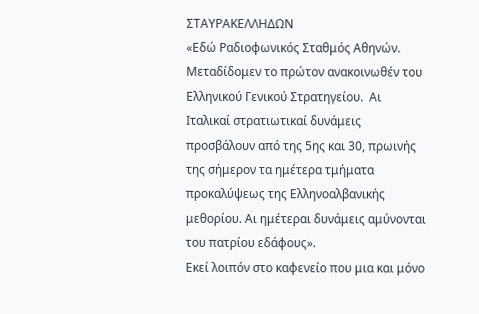ΣΤΑΥΡΑΚΕΛΛΗΔΩΝ
«Εδώ Ραδιοφωνικός Σταθμός Αθηνών. Μεταδίδομεν το πρώτον ανακοινωθέν του Ελληνικού Γενικού Στρατηγείου.  Αι Ιταλικαί στρατιωτικαί δυνάμεις προσβάλουν από της 5ης και 30, πρωινής της σήμερον τα ημέτερα τμήματα προκαλύψεως της Ελληνοαλβανικής μεθορίου. Αι ημέτεραι δυνάμεις αμύνονται του πατρίου εδάφους».
Εκεί λοιπόν στο καφενείο που μια και μόνο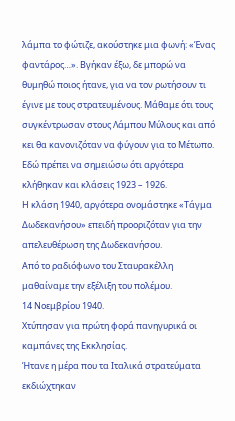λάμπα το φώτιζε, ακούστηκε μια φωνή: «Ένας φαντάρος…». Βγήκαν έξω, δε μπορώ να θυμηθώ ποιος ήτανε, για να τον ρωτήσουν τι έγινε με τους στρατευμένους. Μάθαμε ότι τους συγκέντρωσαν στους Λάμπου Μύλους και από κει θα κανονιζόταν να φύγουν για το Μέτωπο. Εδώ πρέπει να σημειώσω ότι αργότερα κλήθηκαν και κλάσεις 1923 – 1926.
Η κλάση 1940, αργότερα ονομάστηκε «Τάγμα Δωδεκανήσου» επειδή προοριζόταν για την απελευθέρωση της Δωδεκανήσου.
Από το ραδιόφωνο του Σταυρακέλλη μαθαίναμε την εξέλιξη του πολέμου.
14 Νοεμβρίου 1940.
Χτύπησαν για πρώτη φορά πανηγυρικά οι καμπάνες της Εκκλησίας.
Ήτανε η μέρα που τα Ιταλικά στρατεύματα εκδιώχτηκαν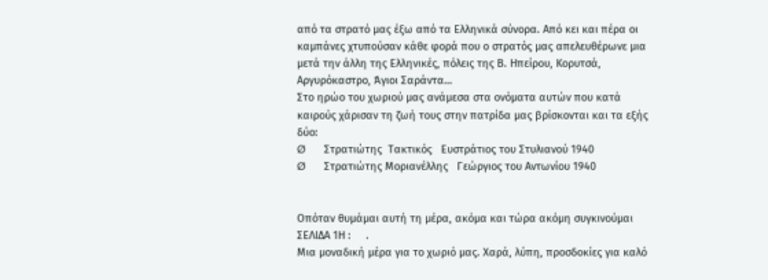από τα στρατό μας έξω από τα Ελληνικά σύνορα. Από κει και πέρα οι καμπάνες χτυπούσαν κάθε φορά που ο στρατός μας απελευθέρωνε μια μετά την άλλη της Ελληνικές, πόλεις της Β. Ηπείρου, Κορυτσά, Αργυρόκαστρο, Άγιοι Σαράντα…
Στο ηρώο του χωριού μας ανάμεσα στα ονόματα αυτών που κατά καιρούς χάρισαν τη ζωή τους στην πατρίδα μας βρίσκονται και τα εξής δύο:
Ø      Στρατιώτης  Τακτικός   Ευστράτιος του Στυλιανού 1940
Ø      Στρατιώτης Μοριανέλλης   Γεώργιος του Αντωνίου 1940


Οπόταν θυμάμαι αυτή τη μέρα, ακόμα και τώρα ακόμη συγκινούμαι ΣΕΛΙΔΑ 1Η :     .
Μια μοναδική μέρα για το χωριό μας. Χαρά, λύπη, προσδοκίες για καλό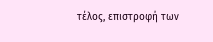τέλος, επιστροφή των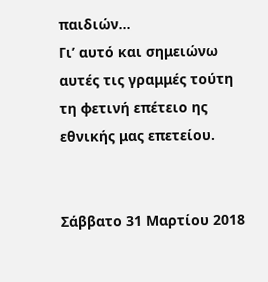παιδιών…
Γι’ αυτό και σημειώνω αυτές τις γραμμές τούτη τη φετινή επέτειο ης εθνικής μας επετείου.


Σάββατο 31 Μαρτίου 2018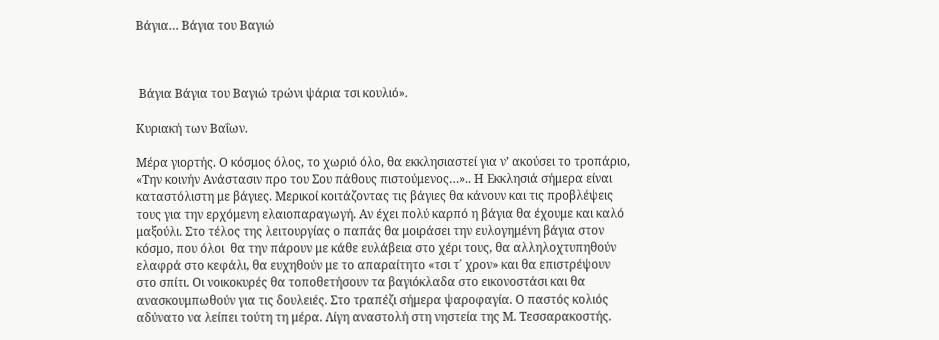Βάγια… Βάγια του Βαγιώ



 Βάγια Βάγια του Βαγιώ τρώνι ψάρια τσι κουλιό».

Κυριακή των Βαΐων.

Μέρα γιορτής. Ο κόσμος όλος, το χωριό όλο, θα εκκλησιαστεί για ν’ ακούσει το τροπάριο, «Την κοινήν Ανάστασιν προ του Σου πάθους πιστούμενος…».. Η Εκκλησιά σήμερα είναι καταστόλιστη με βάγιες. Μερικοί κοιτάζοντας τις βάγιες θα κάνουν και τις προβλέψεις τους για την ερχόμενη ελαιοπαραγωγή. Αν έχει πολύ καρπό η βάγια θα έχουμε και καλό μαξούλι. Στο τέλος της λειτουργίας ο παπάς θα μοιράσει την ευλογημένη βάγια στον κόσμο, που όλοι  θα την πάρουν με κάθε ευλάβεια στο χέρι τους, θα αλληλοχτυπηθούν ελαφρά στο κεφάλι, θα ευχηθούν με το απαραίτητο «τσι τ΄ χρον» και θα επιστρέψουν στο σπίτι. Οι νοικοκυρές θα τοποθετήσουν τα βαγιόκλαδα στο εικονοστάσι και θα ανασκουμπωθούν για τις δουλειές. Στο τραπέζι σήμερα ψαροφαγία. Ο παστός κολιός αδύνατο να λείπει τούτη τη μέρα. Λίγη αναστολή στη νηστεία της Μ. Τεσσαρακοστής.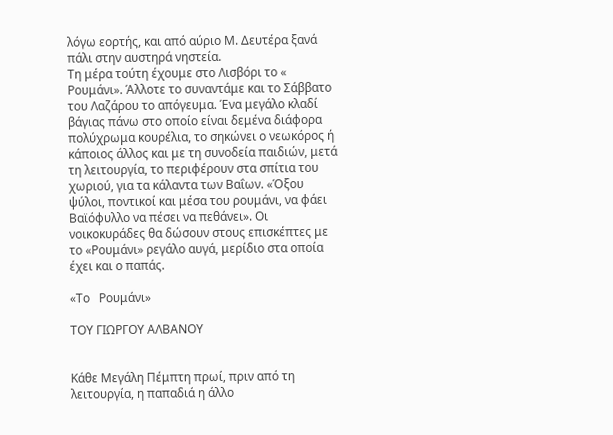λόγω εορτής, και από αύριο Μ. Δευτέρα ξανά πάλι στην αυστηρά νηστεία.
Τη μέρα τούτη έχουμε στο Λισβόρι το « Ρουμάνι». Άλλοτε το συναντάμε και το Σάββατο του Λαζάρου το απόγευμα. Ένα μεγάλο κλαδί βάγιας πάνω στο οποίο είναι δεμένα διάφορα πολύχρωμα κουρέλια, το σηκώνει ο νεωκόρος ή κάποιος άλλος και με τη συνοδεία παιδιών, μετά τη λειτουργία, το περιφέρουν στα σπίτια του χωριού, για τα κάλαντα των Βαΐων. «Όξου ψύλοι, ποντικοί και μέσα του ρουμάνι, να φάει Βαϊόφυλλο να πέσει να πεθάνει». Οι νοικοκυράδες θα δώσουν στους επισκέπτες με το «Ρουμάνι» ρεγάλο αυγά, μερίδιο στα οποία έχει και ο παπάς.

«Το   Ρουμάνι»

ΤΟΥ ΓΙΩΡΓΟΥ ΑΛΒΑΝΟΥ


Κάθε Μεγάλη Πέμπτη πρωί, πριν από τη λειτουργία, η παπαδιά η άλλο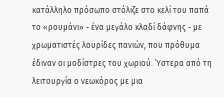κατάλληλο πρόσωπο στόλιζε στο κελί του παπά το «ρουμάνι» - ένα μεγάλο κλαδί δάφνης - με χρωματιστές λουρίδες πανιών, που πρόθυμα έδιναν οι μοδίστρες του χωριού. Ύστερα από τη λειτουργία ο νεωκόρος με μια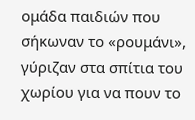ομάδα παιδιών που σήκωναν το «ρουμάνι», γύριζαν στα σπίτια του χωρίου για να πουν το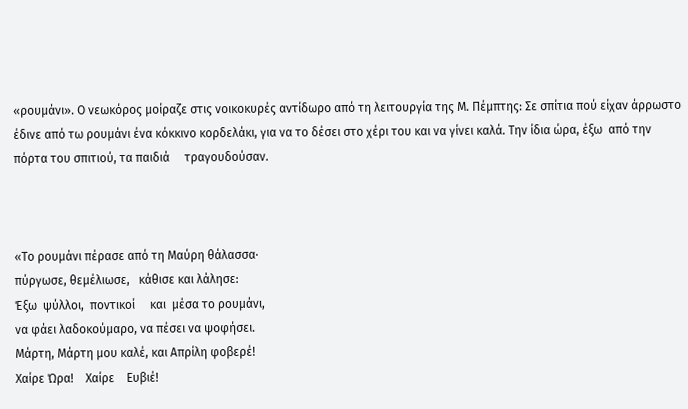«ρουμάνι». Ο νεωκόρος μοίραζε στις νοικοκυρές αντίδωρο από τη λειτουργία της Μ. Πέμπτης: Σε σπίτια πού είχαν άρρωστο έδινε από τω ρουμάνι ένα κόκκινο κορδελάκι, για να το δέσει στο χέρι του και να γίνει καλά. Την ίδια ώρα, έξω  από την πόρτα του σπιτιού, τα παιδιά     τραγουδούσαν.



«Το ρουμάνι πέρασε από τη Μαύρη θάλασσα·
πύργωσε, θεμέλιωσε,   κάθισε και λάλησε:
Έξω  ψύλλοι,  ποντικοί     και  μέσα το ρουμάνι,
να φάει λαδοκούμαρο, να πέσει να ψοφήσει.
Μάρτη, Μάρτη μου καλέ, και Απρίλη φοβερέ!
Χαίρε Ώρα!    Χαίρε    Ευβιέ!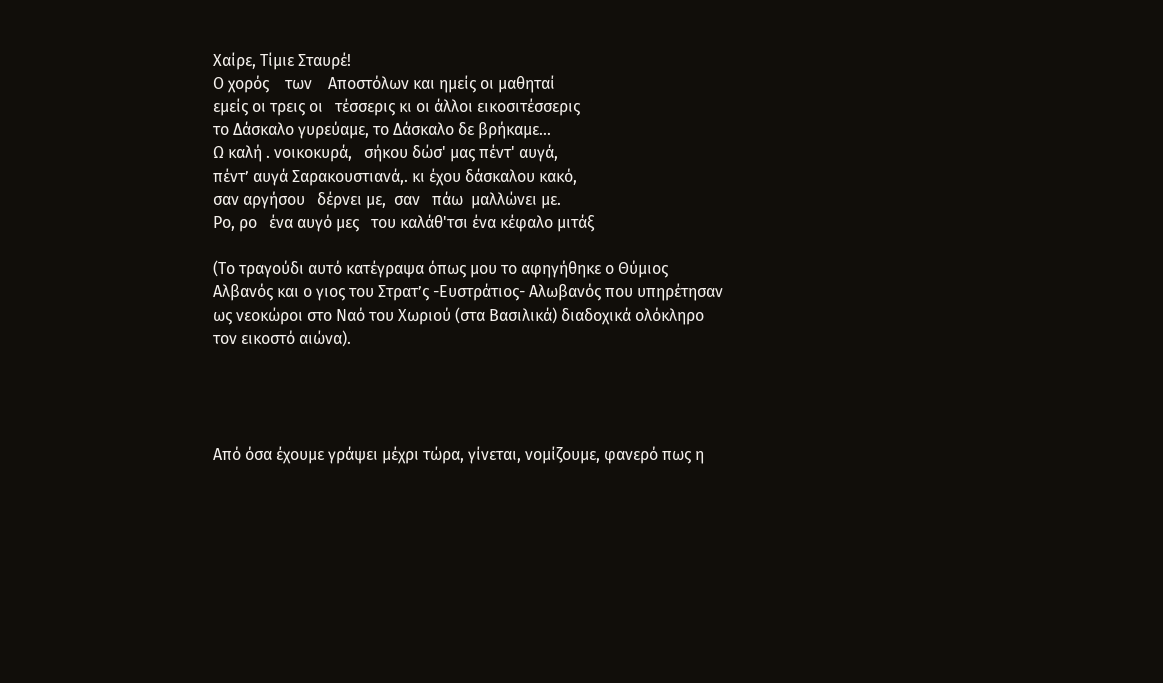Χαίρε, Τίμιε Σταυρέ!
Ο χορός    των    Αποστόλων και ημείς οι μαθηταί
εμείς οι τρεις οι   τέσσερις κι οι άλλοι εικοσιτέσσερις
το Δάσκαλο γυρεύαμε, το Δάσκαλο δε βρήκαμε...
Ω καλή . νοικοκυρά,   σήκου δώσ' μας πέντ' αυγά,
πέντ’ αυγά Σαρακουστιανά,. κι έχου δάσκαλου κακό,
σαν αργήσου   δέρνει με,  σαν   πάω  μαλλώνει με.
Ρο, ρο   ένα αυγό μες   του καλάθ'τσι ένα κέφαλο μιτάξ

(Το τραγούδι αυτό κατέγραψα όπως μου το αφηγήθηκε ο Θύμιος Αλβανός και ο γιος του Στρατ’ς -Ευστράτιος- Αλωβανός που υπηρέτησαν ως νεοκώροι στο Ναό του Χωριού (στα Βασιλικά) διαδοχικά ολόκληρο τον εικοστό αιώνα).




Από όσα έχουμε γράψει μέχρι τώρα, γίνεται, νομίζουμε, φανερό πως η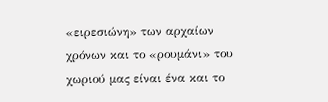«ειρεσιώνη» των αρχαίων χρόνων και το «ρουμάνι» του χωριού μας είναι ένα και το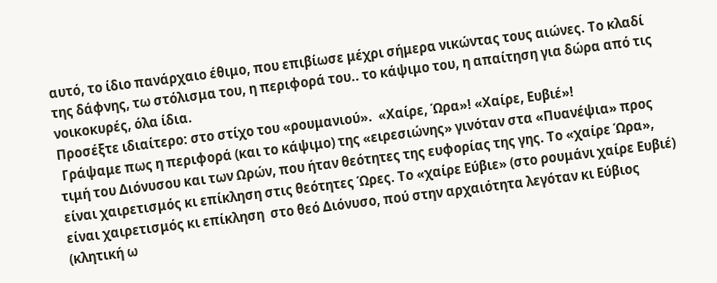αυτό, το ίδιο πανάρχαιο έθιμο, που επιβίωσε μέχρι σήμερα νικώντας τους αιώνες. Το κλαδί της δάφνης, τω στόλισμα του, η περιφορά του.. το κάψιμο του, η απαίτηση για δώρα από τις νοικοκυρές, όλα ίδια.
Προσέξτε ιδιαίτερο: στο στίχο του «ρουμανιού».  «Χαίρε, Ώρα»! «Χαίρε, Ευβιέ»!
 Γράψαμε πως η περιφορά (και το κάψιμο) της «ειρεσιώνης» γινόταν στα «Πυανέψια» προς τιμή του Διόνυσου και των Ωρών, που ήταν θεότητες της ευφορίας της γης. Το «χαίρε Ώρα», είναι χαιρετισμός κι επίκληση στις θεότητες Ώρες. Το «χαίρε Εύβιε» (στο ρουμάνι χαίρε Ευβιέ) είναι χαιρετισμός κι επίκληση  στο θεό Διόνυσο, πού στην αρχαιότητα λεγόταν κι Εύβιος (κλητική ω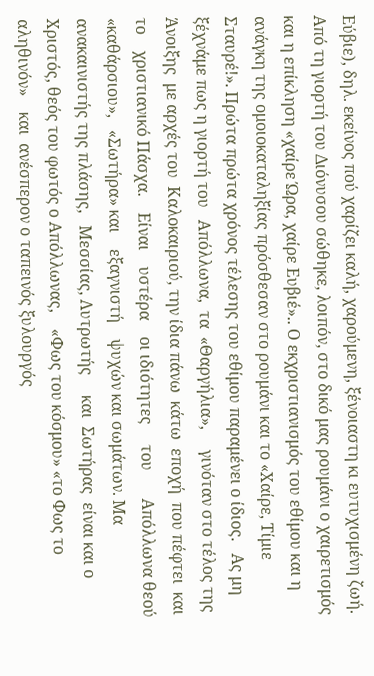Εύβιε), δηλ. εκείνος πού χαρίζει καλή, χαρούμενη, ξένοιαστη κι ευτυχισμένη ζωή. Από τη γιορτή του Διόνυσου σώθηκε, λοιπόν, στο δικό μας ρουμάνι ο χαιρετισμός και η επίκληση «χαίρε Ώρα, χαίρε Ευβιέ».. Ο εκχριστιανισμός του εθίμου και η ανάγκη της ομοιοκαταληξίας πρόσθεσαν στο ρουμάνι και το «Χαίρε, Τίμιε Σταυρέ!». Πρώτα πρώτα χρόνος τέλεσης του εθίμου παραμένει ο ίδιος.   Ας μη ξέχνάμε πως η γιορτή του   Απόλλωνα,  τα  «Θαργήλια»,     γινόταν στο τέλος της     Άνοιξης  με αρχές του  Καλοκαιριού, την ίδια πάνω  κάτω  εποχή  που πέφτει  και     το    χριστιανικό Πάσχα.    Είναι    υστέρα    οι ιδιότητες     του       Απόλλωνα θεού  «καθάρσιου»,   «Σωτήρα» και    εξαγνιστή    ψυχών και σωμάτων. Μα ανακαινιστής της πλάσης,   Μεσσίας, Λυτρωτής     και  Σωτήρας  είναι και ο Χριστός, θεός του φωτός ο Απόλλωνας,    «Φως του κόσμου» «το Φως το αληθινόν»    και  ανέσπερον ο ταπεινός ξυλουργός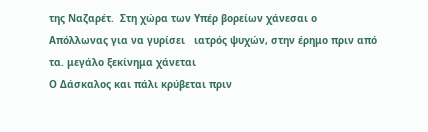της Ναζαρέτ.  Στη χώρα των Υπέρ βορείων χάνεσαι ο Απόλλωνας για να γυρίσει   ιατρός ψυχών, στην έρημο πριν από τα. μεγάλο ξεκίνημα χάνεται
Ο Δάσκαλος και πάλι κρύβεται πριν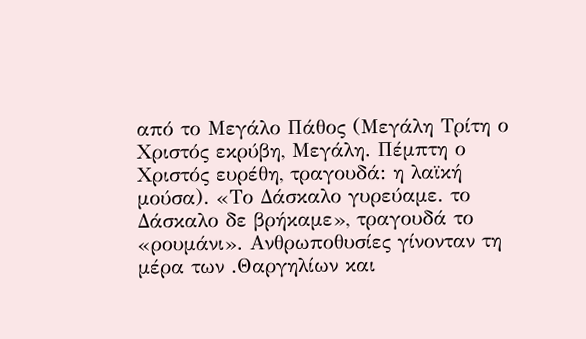από το Μεγάλο Πάθος (Μεγάλη Τρίτη ο Χριστός εκρύβη, Μεγάλη. Πέμπτη ο Χριστός ευρέθη, τραγουδά: η λαϊκή μούσα). «Το Δάσκαλο γυρεύαμε. το Δάσκαλο δε βρήκαμε», τραγουδά το «ρουμάνι». Ανθρωποθυσίες γίνονταν τη μέρα των .Θαργηλίων και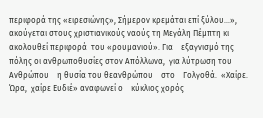περιφορά της «ειρεσιώνης», Σήμερον κρεμάται επί ξύλου...», ακούγεται στους χριστιανικούς ναούς τη Μεγάλη Πέμπτη κι ακολουθεί περιφορά  του «ρουμανιού». Για    εξαγνισμό της πόλης οι ανθρωποθυσίες στον Απόλλωνα,  για λύτρωση του Ανθρώπου    η θυσία του θεανθρώπου    στο    Γολγοθά.  «Χαίρε. Ώρα,  χαίρε Ευδιέ» αναφωνεί ο    κύκλιος χορός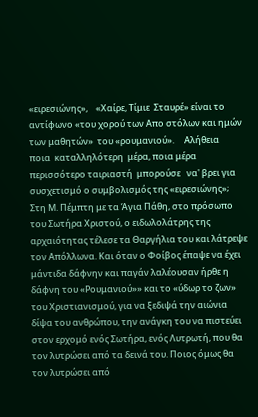«ειρεσιώνης»,    «Χαίρε, Τίμιε  Σταυρέ» είναι το αντίφωνο «του χορού των Απο στόλων και ημών των μαθητών»  του «ρουμανιού».     Αλήθεια    ποια  καταλληλότερη  μέρα, ποια μέρα   περισσότερο ταιριαστή  μπορούσε   να' βρει για συσχετισμό ο συμβολισμός της «ειρεσιώνης»;
Στη Μ. Πέμπτη με τα Άγια Πάθη, στο πρόσωπο του Σωτήρα Χριστού, ο ειδωλολάτρης της αρχαιότητας τέλεσε τα Θαργήλια του και λάτρεψε τον Απόλλωνα. Και όταν ο Φοίβος έπαψε να έχει μάντιδα δάφνην και παγάν λαλέουσαν ήρθε η δάφνη του «Ρουμανιού»» και το «ύδωρ το ζων» του Χριστιανισμού, για να ξεδιψά την αιώνια δίψα του ανθρώπου, την ανάγκη του να πιστεύει στον ερχομό ενός Σωτήρα, ενός Λυτρωτή, που θα τον λυτρώσει από τα δεινά του. Ποιος όμως θα τον λυτρώσει από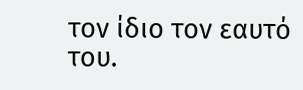τον ίδιο τον εαυτό του.